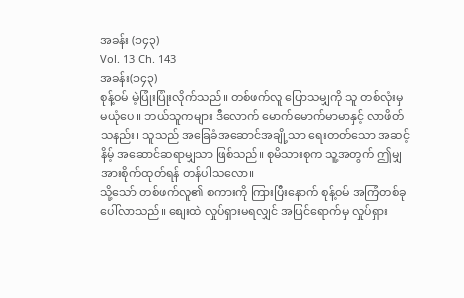အခန်း (၁၄၃)
Vol. 13 Ch. 143
အခန်း(၁၄၃)
စုန့်ဝမ် မဲ့ပြုံးပြုံးလိုက်သည်။ တစ်ဖက်လူ ပြောသမျှကို သူ တစ်လုံးမှ မယုံပေ။ ဘယ်သူကများ ဒီလောက် မောက်မောက်မာမာနှင့် လာဖိတ်သနည်း၊ သူသည် အခြေခံအဆောင်အချို့သာ ရေးတတ်သော အဆင့်နိမ့် အဆောင်ဆရာမျှသာ ဖြစ်သည်။ စုမိသားစုက သူ့အတွက် ဤမျှ အားစိုက်ထုတ်ရန် တန်ပါသလော။
သို့သော် တစ်ဖက်လူ၏ စကားကို ကြားပြီးနောက် စုန့်ဝမ် အကြံတစ်ခု ပေါ်လာသည်။ စျေးထဲ လှုပ်ရှားမရလျှင် အပြင်ရောက်မှ လှုပ်ရှား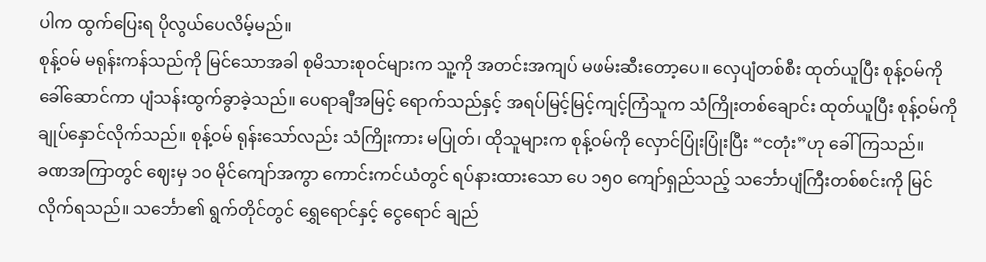ပါက ထွက်ပြေးရ ပိုလွယ်ပေလိမ့်မည်။
စုန့်ဝမ် မရုန်းကန်သည်ကို မြင်သောအခါ စုမိသားစုဝင်များက သူ့ကို အတင်းအကျပ် မဖမ်းဆီးတော့ပေ။ လှေပျံတစ်စီး ထုတ်ယူပြီး စုန့်ဝမ်ကို ခေါ်ဆောင်ကာ ပျံသန်းထွက်ခွာခဲ့သည်။ ပေရာချီအမြင့် ရောက်သည်နှင့် အရပ်မြင့်မြင့်ကျင့်ကြံသူက သံကြိုးတစ်ချောင်း ထုတ်ယူပြီး စုန့်ဝမ်ကို ချုပ်နှောင်လိုက်သည်။ စုန့်ဝမ် ရုန်းသော်လည်း သံကြိုးကား မပြုတ်၊ ထိုသူများက စုန့်ဝမ်ကို လှောင်ပြုံးပြုံးပြီး “ငတုံး”ဟု ခေါ်ကြသည်။
ခဏအကြာတွင် ဈေးမှ ၁၀ မိုင်ကျော်အကွာ ကောင်းကင်ယံတွင် ရပ်နားထားသော ပေ ၁၅၀ ကျော်ရှည်သည့် သင်္ဘောပျံကြီးတစ်စင်းကို မြင်လိုက်ရသည်။ သင်္ဘော၏ ရွက်တိုင်တွင် ရွှေရောင်နှင့် ငွေရောင် ချည်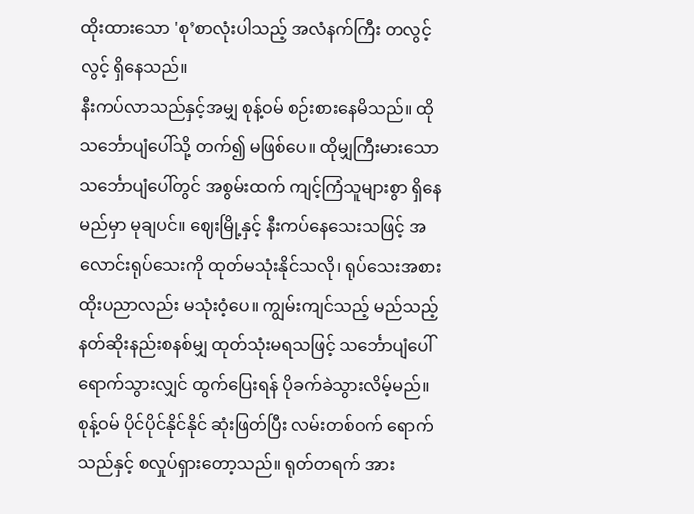ထိုးထားသော 'စု’စာလုံးပါသည့် အလံနက်ကြီး တလွင့်လွင့် ရှိနေသည်။
နီးကပ်လာသည်နှင့်အမျှ စုန့်ဝမ် စဉ်းစားနေမိသည်။ ထိုသင်္ဘောပျံပေါ်သို့ တက်၍ မဖြစ်ပေ။ ထိုမျှကြီးမားသော သင်္ဘောပျံပေါ်တွင် အစွမ်းထက် ကျင့်ကြံသူများစွာ ရှိနေမည်မှာ မုချပင်။ ဈေးမြို့နှင့် နီးကပ်နေသေးသဖြင့် အလောင်းရုပ်သေးကို ထုတ်မသုံးနိုင်သလို၊ ရုပ်သေးအစားထိုးပညာလည်း မသုံးဝံ့ပေ။ ကျွမ်းကျင်သည့် မည်သည့်နတ်ဆိုးနည်းစနစ်မျှ ထုတ်သုံးမရသဖြင့် သင်္ဘောပျံပေါ် ရောက်သွားလျှင် ထွက်ပြေးရန် ပိုခက်ခဲသွားလိမ့်မည်။
စုန့်ဝမ် ပိုင်ပိုင်နိုင်နိုင် ဆုံးဖြတ်ပြီး လမ်းတစ်ဝက် ရောက်သည်နှင့် စလှုပ်ရှားတော့သည်။ ရုတ်တရက် အား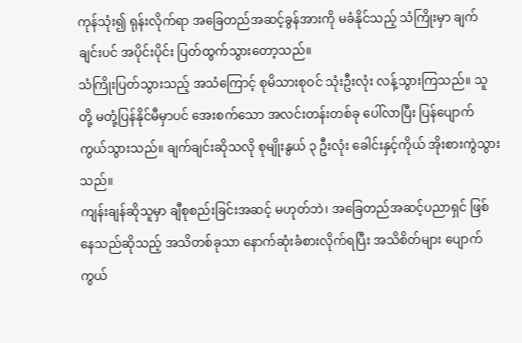ကုန်သုံး၍ ရုန်းလိုက်ရာ အခြေတည်အဆင့်ခွန်အားကို မခံနိုင်သည့် သံကြိုးမှာ ချက်ချင်းပင် အပိုင်းပိုင်း ပြတ်ထွက်သွားတော့သည်။
သံကြိုးပြတ်သွားသည့် အသံကြောင့် စုမိသားစုဝင် သုံးဦးလုံး လန့်သွားကြသည်။ သူတို့ မတုံ့ပြန်နိုင်မီမှာပင် အေးစက်သော အလင်းတန်းတစ်ခု ပေါ်လာပြီး ပြန်ပျောက်ကွယ်သွားသည်။ ချက်ချင်းဆိုသလို စုမျိုးနွယ် ၃ ဦးလုံး ခေါင်းနှင့်ကိုယ် အိုးစားကွဲသွားသည်။
ကျန်းချန်ဆိုသူမှာ ချီစုစည်းခြင်းအဆင့် မဟုတ်ဘဲ၊ အခြေတည်အဆင့်ပညာရှင် ဖြစ်နေသည်ဆိုသည့် အသိတစ်ခုသာ နောက်ဆုံးခံစားလိုက်ရပြီး အသိစိတ်များ ပျောက်ကွယ်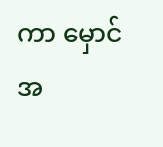ကာ မှောင်အ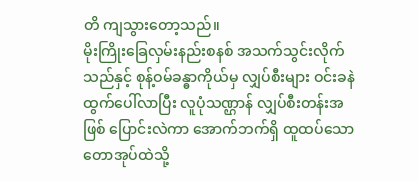တိ ကျသွားတော့သည်။
မိုးကြိုးခြေလှမ်းနည်းစနစ် အသက်သွင်းလိုက်သည်နှင့် စုန့်ဝမ်ခန္ဓာကိုယ်မှ လျှပ်စီးများ ဝင်းခနဲ ထွက်ပေါ်လာပြီး လူပုံသဏ္ဌာန် လျှပ်စီးတန်းအဖြစ် ပြောင်းလဲကာ အောက်ဘက်ရှိ ထူထပ်သော တောအုပ်ထဲသို့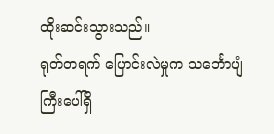ထိုးဆင်းသွားသည်။
ရုတ်တရက် ပြောင်းလဲမှုက သင်္ဘောပျံကြီးပေါ်ရှိ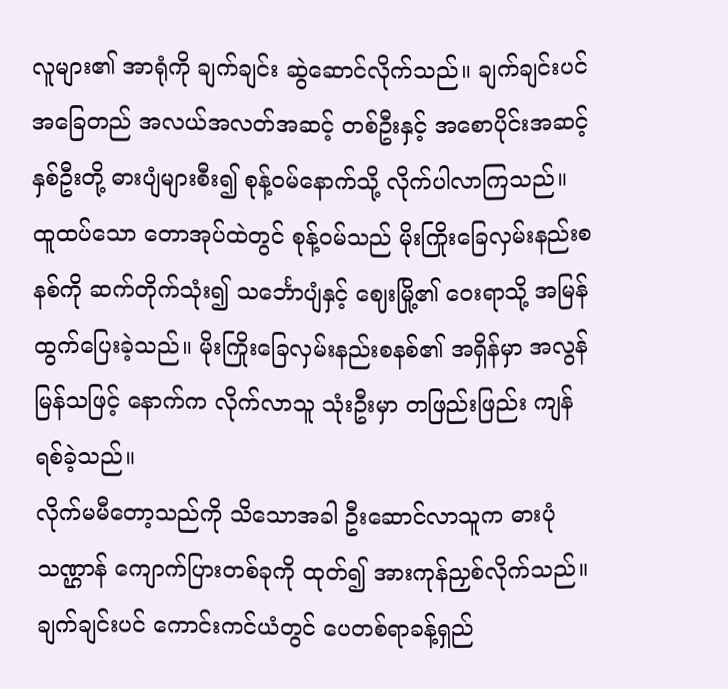လူများ၏ အာရုံကို ချက်ချင်း ဆွဲဆောင်လိုက်သည်။ ချက်ချင်းပင် အခြေတည် အလယ်အလတ်အဆင့် တစ်ဦးနှင့် အစောပိုင်းအဆင့် နှစ်ဦးတို့ ဓားပျံများစီး၍ စုန့်ဝမ်နောက်သို့ လိုက်ပါလာကြသည်။
ထူထပ်သော တောအုပ်ထဲတွင် စုန့်ဝမ်သည် မိုးကြိုးခြေလှမ်းနည်းစနစ်ကို ဆက်တိုက်သုံး၍ သင်္ဘောပျံနှင့် ဈေးမြို့၏ ဝေးရာသို့ အမြန် ထွက်ပြေးခဲ့သည်။ မိုးကြိုးခြေလှမ်းနည်းစနစ်၏ အရှိန်မှာ အလွန်မြန်သဖြင့် နောက်က လိုက်လာသူ သုံးဦးမှာ တဖြည်းဖြည်း ကျန်ရစ်ခဲ့သည်။
လိုက်မမီတော့သည်ကို သိသောအခါ ဦးဆောင်လာသူက ဓားပုံသဏ္ဌာန် ကျောက်ပြားတစ်ခုကို ထုတ်၍ အားကုန်ညှစ်လိုက်သည်။ ချက်ချင်းပင် ကောင်းကင်ယံတွင် ပေတစ်ရာခန့်ရှည်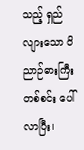သည့် ရှည်လျားသော ဝိညာဉ်ဓားကြီး တစ်စင်း ပေါ်လာပြီး၊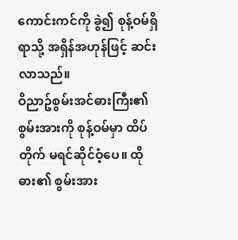ကောင်းကင်ကို ခွဲ၍ စုန့်ဝမ်ရှိရာသို့ အရှိန်အဟုန်ဖြင့် ဆင်းလာသည်။
ဝိညာဥ်စွမ်းအင်ဓားကြီး၏ စွမ်းအားကို စုန့်ဝမ်မှာ ထိပ်တိုက် မရင်ဆိုင်ဝံ့ပေ။ ထိုဓား၏ စွမ်းအား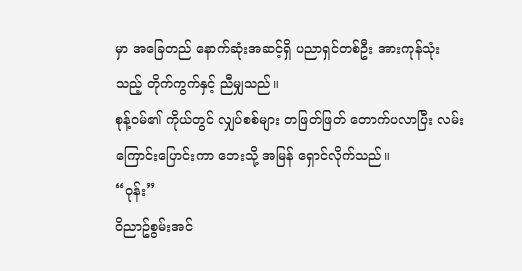မှာ အခြေတည် နောက်ဆုံးအဆင့်ရှိ ပညာရှင်တစ်ဦး အားကုန်သုံးသည့် တိုက်ကွက်နှင့် ညီမျှသည်။
စုန့်ဝမ်၏ ကိုယ်တွင် လျှပ်စစ်များ တဖြတ်ဖြတ် တောက်ပလာပြီး လမ်းကြောင်းပြောင်းကာ ဘေးသို့ အမြန် ရှောင်လိုက်သည်။
“ဝုန်း”
ဝိညာဥ်စွမ်းအင်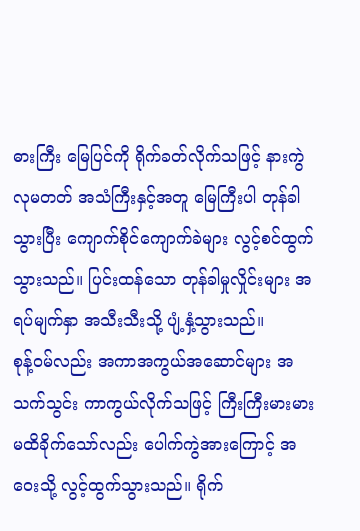ဓားကြီး မြေပြင်ကို ရိုက်ခတ်လိုက်သဖြင့် နားကွဲလုမတတ် အသံကြီးနှင့်အတူ မြေကြီးပါ တုန်ခါသွားပြီး ကျောက်စိုင်ကျောက်ခဲများ လွင့်စင်ထွက်သွားသည်။ ပြင်းထန်သော တုန်ခါမှုလှိုင်းများ အရပ်မျက်နှာ အသီးသီးသို့ ပျံ့နှံ့သွားသည်။
စုန့်ဝမ်လည်း အကာအကွယ်အဆောင်များ အသက်သွင်း ကာကွယ်လိုက်သဖြင့် ကြီးကြီးမားမား မထိခိုက်သော်လည်း ပေါက်ကွဲအားကြောင့် အဝေးသို့ လွင့်ထွက်သွားသည်။ ရိုက်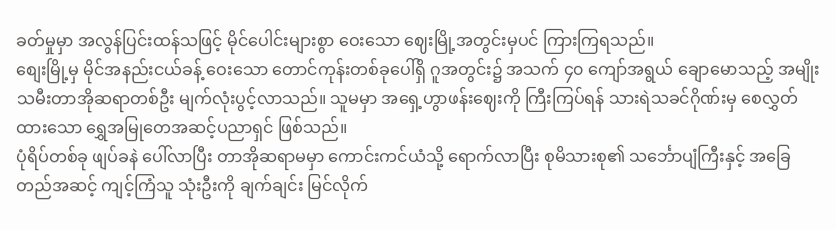ခတ်မှုမှာ အလွန်ပြင်းထန်သဖြင့် မိုင်ပေါင်းများစွာ ဝေးသော ဈေးမြို့အတွင်းမှပင် ကြားကြရသည်။
စျေးမြို့မှ မိုင်အနည်းငယ်ခန့် ဝေးသော တောင်ကုန်းတစ်ခုပေါ်ရှိ ဂူအတွင်း၌ အသက် ၄၀ ကျော်အရွယ် ချောမောသည့် အမျိုးသမီးတာအိုဆရာတစ်ဦး မျက်လုံးပွင့်လာသည်။ သူမမှာ အရှေ့ဟွာဖန်းဈေးကို ကြီးကြပ်ရန် သားရဲသခင်ဂိုဏ်းမှ စေလွှတ်ထားသော ရွှေအမြုတေအဆင့်ပညာရှင် ဖြစ်သည်။
ပုံရိပ်တစ်ခု ဖျပ်ခနဲ ပေါ်လာပြီး တာအိုဆရာမမှာ ကောင်းကင်ယံသို့ ရောက်လာပြီး စုမိသားစု၏ သင်္ဘောပျံကြီးနှင့် အခြေတည်အဆင့် ကျင့်ကြံသူ သုံးဦးကို ချက်ချင်း မြင်လိုက်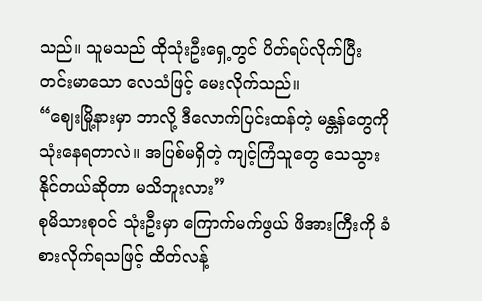သည်။ သူမသည် ထိုသုံးဦးရှေ့တွင် ပိတ်ရပ်လိုက်ပြီး တင်းမာသော လေသံဖြင့် မေးလိုက်သည်။
“ဈေးမြို့နားမှာ ဘာလို့ ဒီလောက်ပြင်းထန်တဲ့ မန္တန်တွေကို သုံးနေရတာလဲ။ အပြစ်မရှိတဲ့ ကျင့်ကြံသူတွေ သေသွားနိုင်တယ်ဆိုတာ မသိဘူးလား”
စုမိသားစုဝင် သုံးဦးမှာ ကြောက်မက်ဖွယ် ဖိအားကြီးကို ခံစားလိုက်ရသဖြင့် ထိတ်လန့်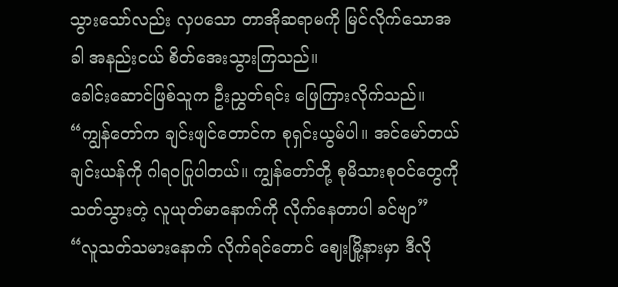သွားသော်လည်း လှပသော တာအိုဆရာမကို မြင်လိုက်သောအခါ အနည်းငယ် စိတ်အေးသွားကြသည်။
ခေါင်းဆောင်ဖြစ်သူက ဦးညွှတ်ရင်း ဖြေကြားလိုက်သည်။
“ကျွန်တော်က ချင်းဖျင်တောင်က စုရှင်းယွမ်ပါ။ အင်မော်တယ်ချင်းယန်ကို ဂါရဝပြုပါတယ်။ ကျွန်တော်တို့ စုမိသားစုဝင်တွေကို သတ်သွားတဲ့ လူယုတ်မာနောက်ကို လိုက်နေတာပါ ခင်ဗျာ”
“လူသတ်သမားနောက် လိုက်ရင်တောင် ဈေးမြို့နားမှာ ဒီလို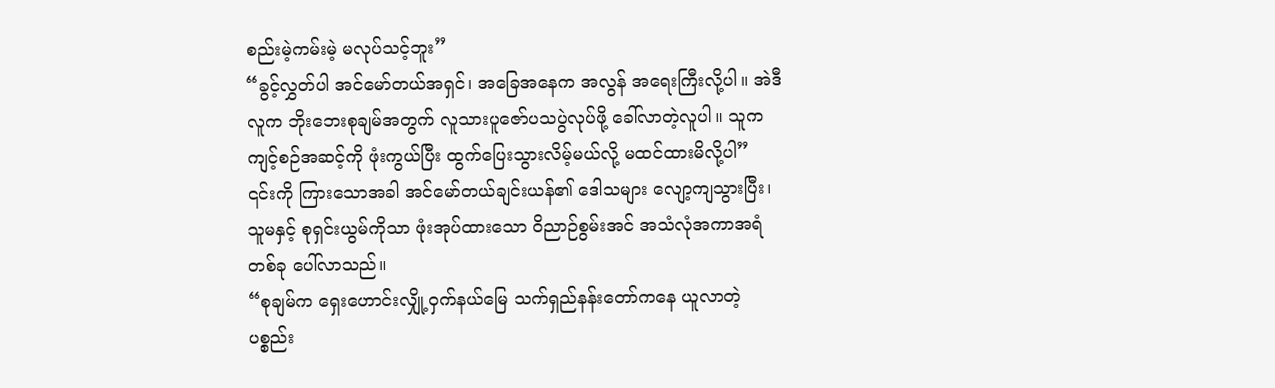စည်းမဲ့ကမ်းမဲ့ မလုပ်သင့်ဘူး”
“ခွင့်လွှတ်ပါ အင်မော်တယ်အရှင်၊ အခြေအနေက အလွန် အရေးကြီးလို့ပါ။ အဲဒီလူက ဘိုးဘေးစုချမ်အတွက် လူသားပူဇော်ပသပွဲလုပ်ဖို့ ခေါ်လာတဲ့လူပါ။ သူက ကျင့်စဉ်အဆင့်ကို ဖုံးကွယ်ပြီး ထွက်ပြေးသွားလိမ့်မယ်လို့ မထင်ထားမိလို့ပါ”
၎င်းကို ကြားသောအခါ အင်မော်တယ်ချင်းယန်၏ ဒေါသများ လျော့ကျသွားပြီး၊ သူမနှင့် စုရှင်းယွမ်ကိုသာ ဖုံးအုပ်ထားသော ဝိညာဉ်စွမ်းအင် အသံလုံအကာအရံတစ်ခု ပေါ်လာသည်။
“စုချမ်က ရှေးဟောင်းလျှို့ဝှက်နယ်မြေ သက်ရှည်နန်းတော်ကနေ ယူလာတဲ့ ပစ္စည်း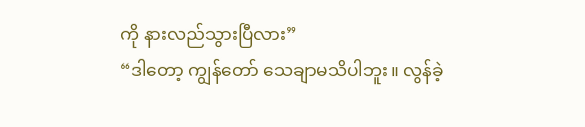ကို နားလည်သွားပြီလား”
“ဒါတော့ ကျွန်တော် သေချာမသိပါဘူး။ လွန်ခဲ့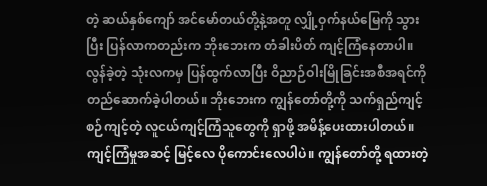တဲ့ ဆယ်နှစ်ကျော် အင်မော်တယ်တို့နဲ့အတူ လျှို့ဝှက်နယ်မြေကို သွားပြီး ပြန်လာကတည်းက ဘိုးဘေးက တံခါးပိတ် ကျင့်ကြံနေတာပါ။ လွန်ခဲ့တဲ့ သုံးလကမှ ပြန်ထွက်လာပြီး ဝိညာဉ်ဝါးမြိုခြင်းအစီအရင်ကို တည်ဆောက်ခဲ့ပါတယ်။ ဘိုးဘေးက ကျွန်တော်တို့ကို သက်ရှည်ကျင့်စဉ်ကျင့်တဲ့ လူငယ်ကျင့်ကြံသူတွေကို ရှာဖို့ အမိန့်ပေးထားပါတယ်။ ကျင့်ကြံမှုအဆင့် မြင့်လေ ပိုကောင်းလေပါပဲ။ ကျွန်တော်တို့ ရထားတဲ့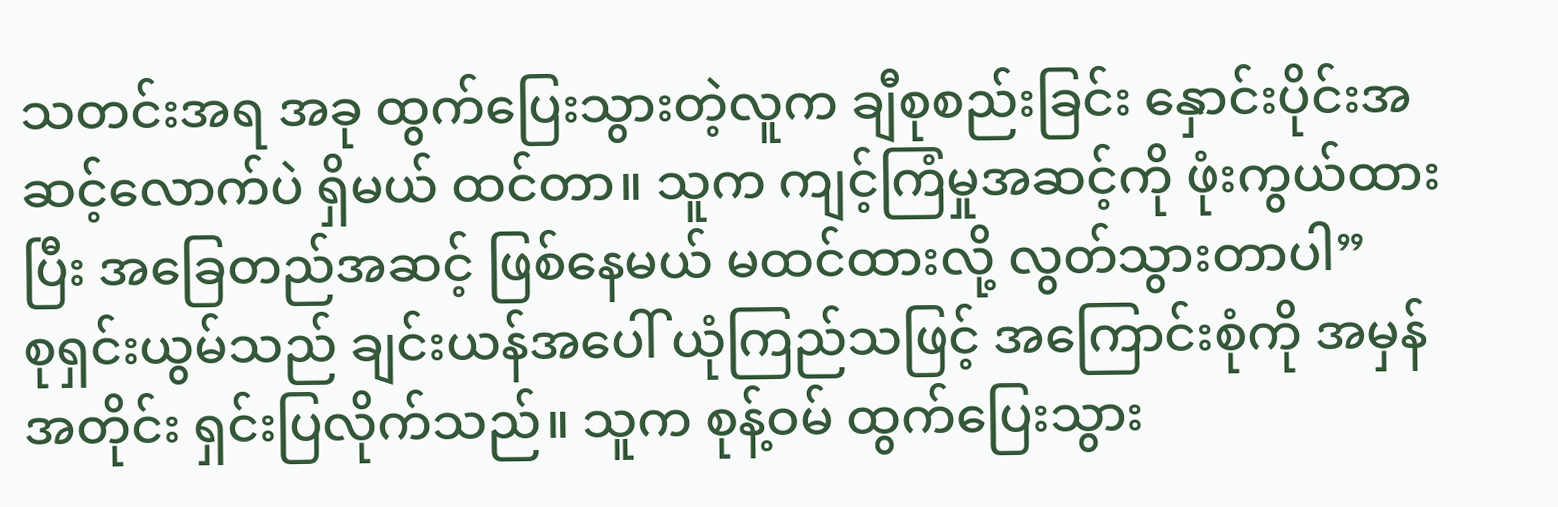သတင်းအရ အခု ထွက်ပြေးသွားတဲ့လူက ချီစုစည်းခြင်း နှောင်းပိုင်းအဆင့်လောက်ပဲ ရှိမယ် ထင်တာ။ သူက ကျင့်ကြံမှုအဆင့်ကို ဖုံးကွယ်ထားပြီး အခြေတည်အဆင့် ဖြစ်နေမယ် မထင်ထားလို့ လွတ်သွားတာပါ”
စုရှင်းယွမ်သည် ချင်းယန်အပေါ် ယုံကြည်သဖြင့် အကြောင်းစုံကို အမှန်အတိုင်း ရှင်းပြလိုက်သည်။ သူက စုန့်ဝမ် ထွက်ပြေးသွား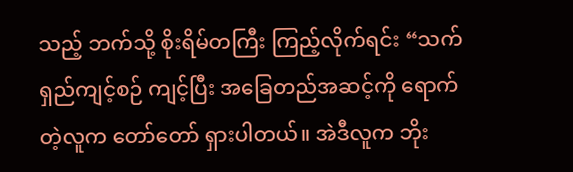သည့် ဘက်သို့ စိုးရိမ်တကြီး ကြည့်လိုက်ရင်း “သက်ရှည်ကျင့်စဉ် ကျင့်ပြီး အခြေတည်အဆင့်ကို ရောက်တဲ့လူက တော်တော် ရှားပါတယ်။ အဲဒီလူက ဘိုး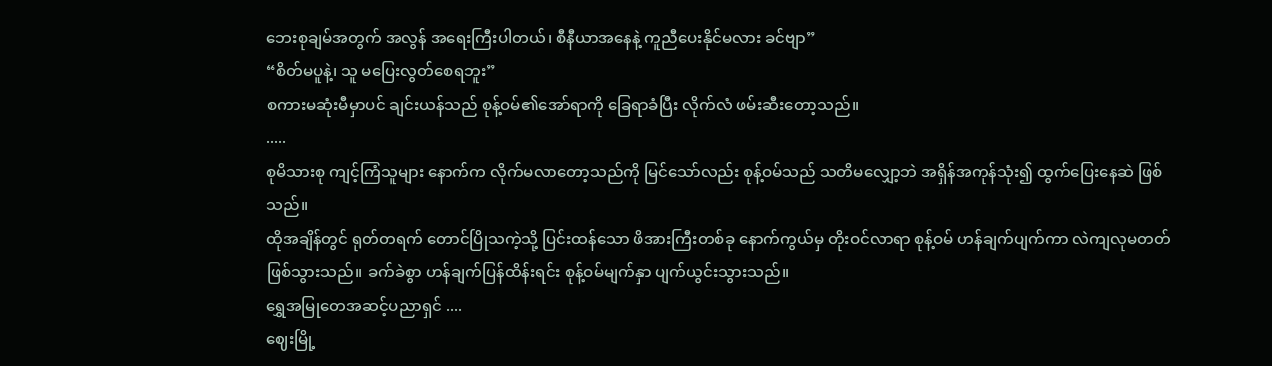ဘေးစုချမ်အတွက် အလွန် အရေးကြီးပါတယ်၊ စီနီယာအနေနဲ့ ကူညီပေးနိုင်မလား ခင်ဗျာ”
“စိတ်မပူနဲ့၊ သူ မပြေးလွတ်စေရဘူး”
စကားမဆုံးမီမှာပင် ချင်းယန်သည် စုန့်ဝမ်၏အော်ရာကို ခြေရာခံပြီး လိုက်လံ ဖမ်းဆီးတော့သည်။
.....
စုမိသားစု ကျင့်ကြံသူများ နောက်က လိုက်မလာတော့သည်ကို မြင်သော်လည်း စုန့်ဝမ်သည် သတိမလျှော့ဘဲ အရှိန်အကုန်သုံး၍ ထွက်ပြေးနေဆဲ ဖြစ်သည်။
ထိုအချိန်တွင် ရုတ်တရက် တောင်ပြိုသကဲ့သို့ ပြင်းထန်သော ဖိအားကြီးတစ်ခု နောက်ကွယ်မှ တိုးဝင်လာရာ စုန့်ဝမ် ဟန်ချက်ပျက်ကာ လဲကျလုမတတ် ဖြစ်သွားသည်။ ခက်ခဲစွာ ဟန်ချက်ပြန်ထိန်းရင်း စုန့်ဝမ်မျက်နှာ ပျက်ယွင်းသွားသည်။
ရွှေအမြုတေအဆင့်ပညာရှင် ....
ဈေးမြို့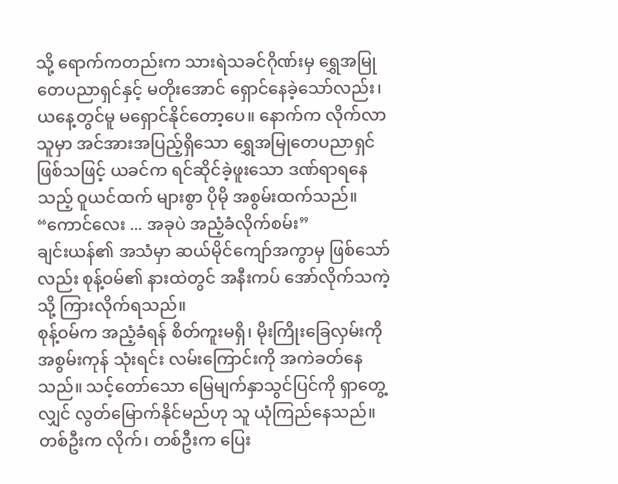သို့ ရောက်ကတည်းက သားရဲသခင်ဂိုဏ်းမှ ရွှေအမြုတေပညာရှင်နှင့် မတိုးအောင် ရှောင်နေခဲ့သော်လည်း၊ ယနေ့တွင်မူ မရှောင်နိုင်တော့ပေ။ နောက်က လိုက်လာသူမှာ အင်အားအပြည့်ရှိသော ရွှေအမြုတေပညာရှင် ဖြစ်သဖြင့် ယခင်က ရင်ဆိုင်ခဲ့ဖူးသော ဒဏ်ရာရနေသည့် ဝူယင်ထက် များစွာ ပိုမို အစွမ်းထက်သည်။
“ကောင်လေး ... အခုပဲ အညံ့ခံလိုက်စမ်း”
ချင်းယန်၏ အသံမှာ ဆယ်မိုင်ကျော်အကွာမှ ဖြစ်သော်လည်း စုန့်ဝမ်၏ နားထဲတွင် အနီးကပ် အော်လိုက်သကဲ့သို့ ကြားလိုက်ရသည်။
စုန့်ဝမ်က အညံ့ခံရန် စိတ်ကူးမရှိ၊ မိုးကြိုးခြေလှမ်းကို အစွမ်းကုန် သုံးရင်း လမ်းကြောင်းကို အကဲခတ်နေသည်။ သင့်တော်သော မြေမျက်နှာသွင်ပြင်ကို ရှာတွေ့လျှင် လွတ်မြောက်နိုင်မည်ဟု သူ ယုံကြည်နေသည်။
တစ်ဦးက လိုက်၊ တစ်ဦးက ပြေး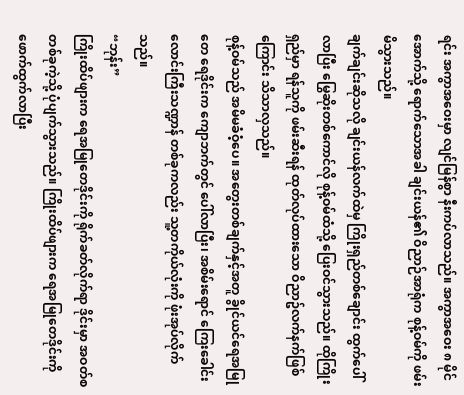ရင်း အကွာအဝေးမှာ လျင်မြန်စွာ နီးကပ်လာသည်။ အကွာအဝေး ၈ မိုင်အောက်သို့ ရောက်သောအခါ ချင်းယန်၏ ဝိညာဉ်အာရုံက စုန့်ဝမ်ကို ဖမ်းမိသွားသည်။
ချက်ချင်းဆိုသလို ချင်းယန်လက်ထဲမှ ကြိုးရှည်တစ်ချောင်း ထွက်ပေါ်လာပြီး မြွေဆိုးတစ်ကောင်လို စုန့်ဝမ်ထံသို့ ပြေးဝင်သွားသည်။ ထိုကြိုးရှည်မှာ ရန်သူကို ဖမ်းဆီးရန် ထုတ်လုပ်ထားသော ဝိညာဥ်လက်နက်ဖြစ်ကြောင်း သိသာလှသည်။
စုန့်ဝမ်သည် အမိမခံဝံ့ပေ။ အတွေးတစ်ချက်နှင့်အတူ ခွိုင်ယင်ရေအမြုတေ ရေဒိုင်းက ကျောဘက်တွင် ပေါ်လာပြီး၊ အစိမ်းရောင် ကြေးခေါင်းလောင်းကြီးသဏ္ဍာန် တစ်ခုကလည်း သူ့တကိုယ်လုံးကို ဖုံးအုပ်လိုက်သည်။
“ဘုန်း”
ကြိုးထိပ်ဖျားက ရေအမြုတေဒိုင်းကို ရိုက်ခတ်လိုက်ရာ ဒိုင်းမှာ အဝတ်စတစ်ခုကဲ့သို့ ပုံပျက်သွားသည်။ ကြိုးထိပ်ဖျားက ရေအမြုတေဒိုင်းကို ဖောက်ထွက်လာပြီး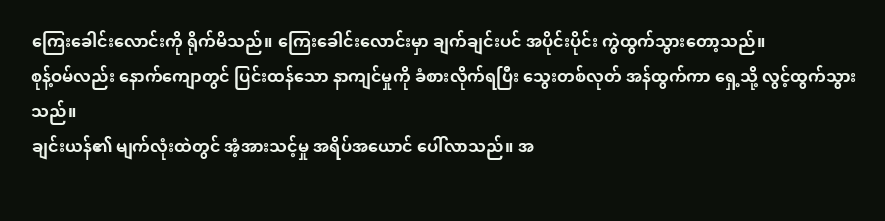ကြေးခေါင်းလောင်းကို ရိုက်မိသည်။ ကြေးခေါင်းလောင်းမှာ ချက်ချင်းပင် အပိုင်းပိုင်း ကွဲထွက်သွားတော့သည်။
စုန့်ဝမ်လည်း နောက်ကျောတွင် ပြင်းထန်သော နာကျင်မှုကို ခံစားလိုက်ရပြီး သွေးတစ်လုတ် အန်ထွက်ကာ ရှေ့သို့ လွင့်ထွက်သွားသည်။
ချင်းယန်၏ မျက်လုံးထဲတွင် အံ့အားသင့်မှု အရိပ်အယောင် ပေါ်လာသည်။ အ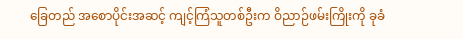ခြေတည် အစောပိုင်းအဆင့် ကျင့်ကြံသူတစ်ဦးက ဝိညာဉ်ဖမ်းကြိုးကို ခုခံ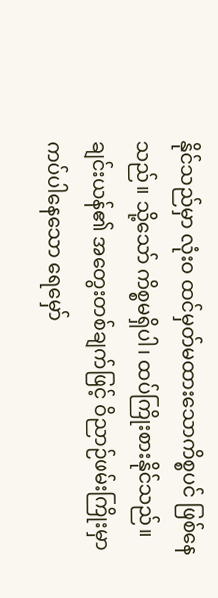နိုင်သည်မှာ လုံးဝ ထင်မှတ်မထားသောကိစ္စပင် ဖြစ်နေသည်။ သို့သော် ကိစ္စမရှိပါ၊ ထပ်ကြိုးစားနိုင်သည်။
ချင်းယန်၏ အတွေးတစ်ချက်ဖြင့် ဝိညာဉ်ဖမ်းကြိုးမှာ ကပ်ပါနေသော ရေမှော်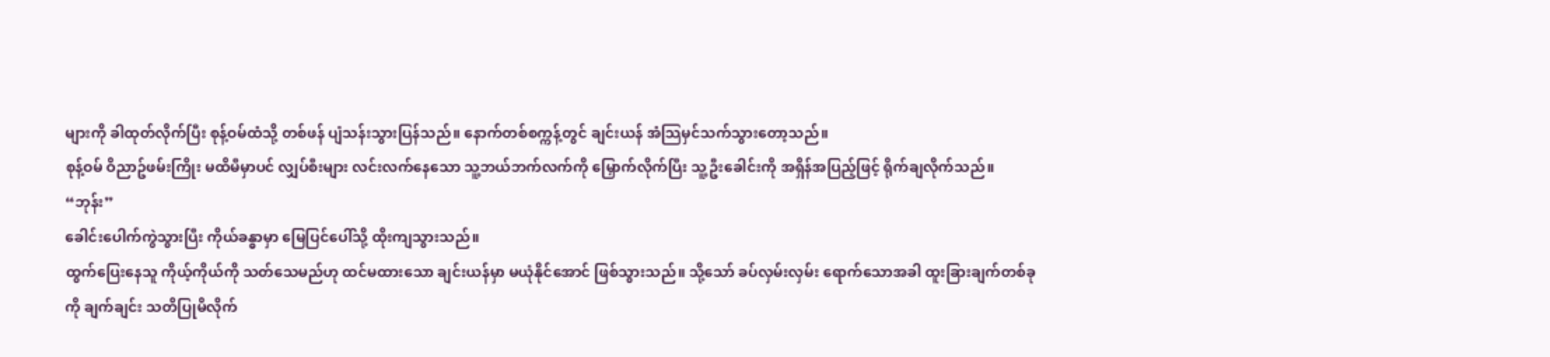များကို ခါထုတ်လိုက်ပြီး စုန့်ဝမ်ထံသို့ တစ်ဖန် ပျံသန်းသွားပြန်သည်။ နောက်တစ်စက္ကန့်တွင် ချင်းယန် အံသြမှင်သက်သွားတော့သည်။
စုန့်ဝမ် ဝိညာဥ်ဖမ်းကြိုး မထိမီမှာပင် လျှပ်စီးများ လင်းလက်နေသော သူ့ဘယ်ဘက်လက်ကို မြှောက်လိုက်ပြီး သူ့ဦးခေါင်းကို အရှိန်အပြည့်ဖြင့် ရိုက်ချလိုက်သည်။
“ဘုန်း”
ခေါင်းပေါက်ကွဲသွားပြီး ကိုယ်ခန္ဓာမှာ မြေပြင်ပေါ်သို့ ထိုးကျသွားသည်။
ထွက်ပြေးနေသူ ကိုယ့်ကိုယ်ကို သတ်သေမည်ဟု ထင်မထားသော ချင်းယန်မှာ မယုံနိုင်အောင် ဖြစ်သွားသည်။ သို့သော် ခပ်လှမ်းလှမ်း ရောက်သောအခါ ထူးခြားချက်တစ်ခုကို ချက်ချင်း သတိပြုမိလိုက်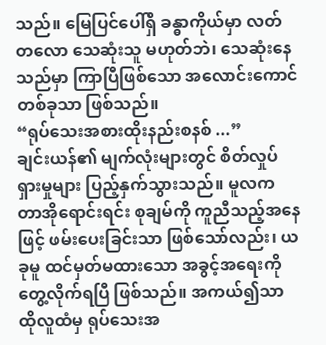သည်။ မြေပြင်ပေါ်ရှိ ခန္ဓာကိုယ်မှာ လတ်တလော သေဆုံးသူ မဟုတ်ဘဲ၊ သေဆုံးနေသည်မှာ ကြာပြီဖြစ်သော အလောင်းကောင် တစ်ခုသာ ဖြစ်သည်။
“ရုပ်သေးအစားထိုးနည်းစနစ် ...”
ချင်းယန်၏ မျက်လုံးများတွင် စိတ်လှုပ်ရှားမှုများ ပြည့်နှက်သွားသည်။ မူလက တာအိုရောင်းရင်း စုချမ်ကို ကူညီသည့်အနေဖြင့် ဖမ်းပေးခြင်းသာ ဖြစ်သော်လည်း၊ ယခုမူ ထင်မှတ်မထားသော အခွင့်အရေးကို တွေ့လိုက်ရပြီ ဖြစ်သည်။ အကယ်၍သာ ထိုလူထံမှ ရုပ်သေးအ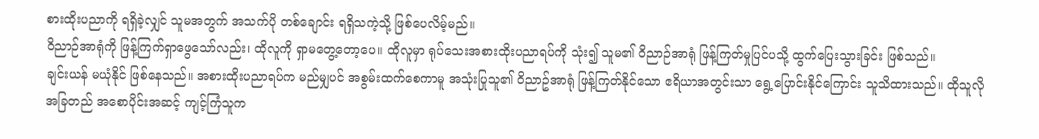စားထိုးပညာကို ရရှိခဲ့လျှင် သူမအတွက် အသက်ပို တစ်ချောင်း ရရှိသကဲ့သို့ ဖြစ်ပေလိမ့်မည်။
ဝိညာဉ်အာရုံကို ဖြန့်ကြက်ရှာဖွေသော်လည်း၊ ထိုလူကို ရှာမတွေ့တော့ပေ။ ထိုလူမှာ ရုပ်သေးအစားထိုးပညာရပ်ကို သုံး၍ သူမ၏ ဝိညာဉ်အာရုံ ဖြန့်ကြတ်မှုပြင်ပသို့ ထွက်ပြေးသွားခြင်း ဖြစ်သည်။
ချင်းယန် မယုံနိုင် ဖြစ်နေသည်။ အစားထိုးပညာရပ်က မည်မျှပင် အစွမ်းထက်စေကာမူ အသုံးပြုသူ၏ ဝိညာဥ်အာရုံ ဖြန့်ကြတ်နိုင်သော ဧရိယာအတွင်းသာ ရွေ့ပြောင်းနိုင်ကြောင်း သူသိထားသည်။ ထိုသူလို အခြတည် အစောပိုင်းအဆင့် ကျင့်ကြံသူက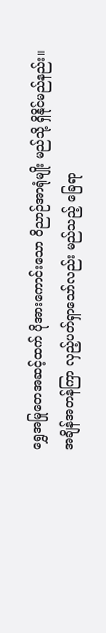ရွှေအမြုတေအဆင့်ထက် ပိုအားကောင်းသော ဝိညာဉ်အာရုံမျိုး မည်သို့ ရှိနိုင်မည်နည်း။
အချိန်အတန်ကြာ လှည့်ပတ်ရှာသော်လည်း မည်သည့် ခြေရာ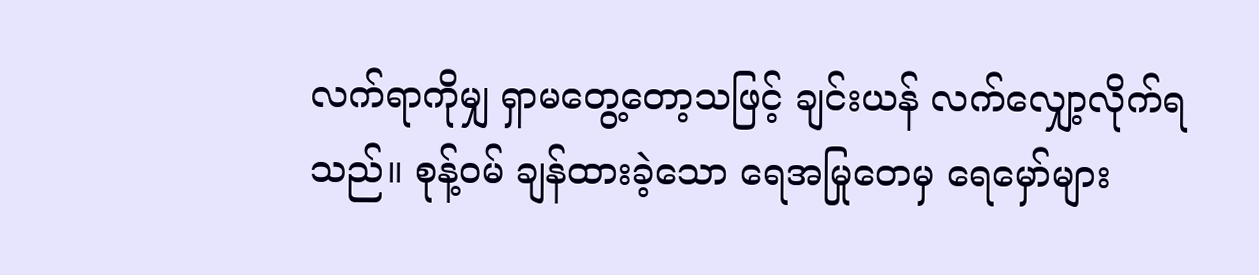လက်ရာကိုမျှ ရှာမတွေ့တော့သဖြင့် ချင်းယန် လက်လျှော့လိုက်ရသည်။ စုန့်ဝမ် ချန်ထားခဲ့သော ရေအမြုတေမှ ရေမှော်များ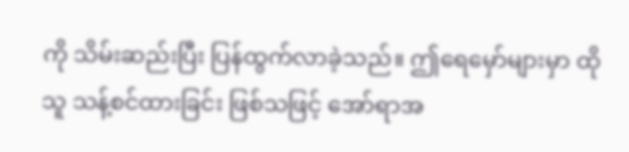ကို သိမ်းဆည်းပြီး ပြန်ထွက်လာခဲ့သည်။ ဤရေမှော်များမှာ ထိုသူ သန့်စင်ထားခြင်း ဖြစ်သဖြင့် အော်ရာအ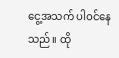ငွေ့အသက် ပါဝင်နေသည်။ ထို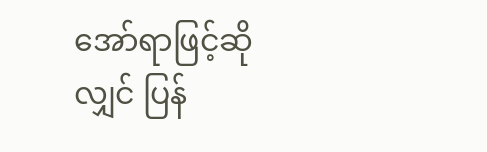အော်ရာဖြင့်ဆိုလျှင် ပြန်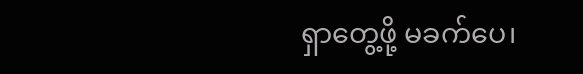ရှာတွေ့ဖို့ မခက်ပေ၊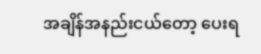အချိန်အနည်းငယ်တော့ ပေးရ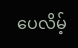ပေလိမ့်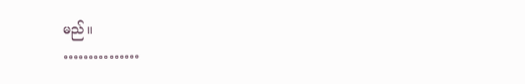မည်။
……………